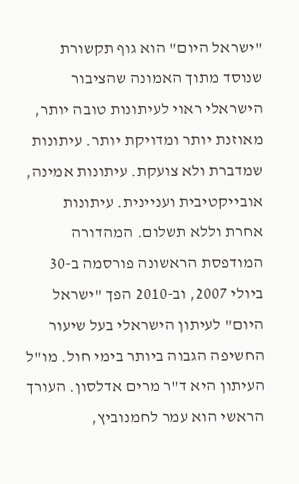"ישראל היום" הוא גוף תקשורת שנוסד מתוך האמונה שהציבור הישראלי ראוי לעיתונות טובה יותר, מאוזנת יותר ומדויקת יותר. עיתונות שמדברת ולא צועקת. עיתונות אמינה, אובייקטיבית ועניינית. עיתונות אחרת וללא תשלום. המהדורה המודפסת הראשונה פורסמה ב-30 ביולי 2007, וב-2010 הפך "ישראל היום" לעיתון הישראלי בעל שיעור החשיפה הגבוה ביותר בימי חול. מו"ל העיתון היא ד"ר מרים אדלסון. העורך הראשי הוא עמר לחמנוביץ,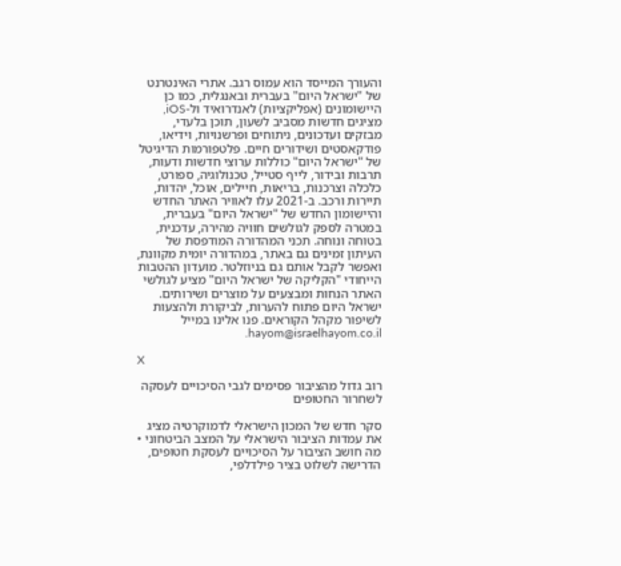והעורך המייסד הוא עמוס רגב. אתרי האינטרנט של "ישראל היום" בעברית ובאנגלית, כמו כן היישומונים (אפליקציות) לאנדרואיד ול-iOS, מציגים חדשות מסביב לשעון, תוכן בלעדי, מבזקים ועדכונים, ניתוחים ופרשנויות, וידיאו, פודקאסטים ושידורים חיים. פלטפורמות הדיגיטל של "ישראל היום" כוללות ערוצי חדשות ודעות, תרבות ובידור, לייף סטייל, טכנולוגיה, ספורט, כלכלה וצרכנות, בריאות, חיילים, אוכל, יהדות, תיירות ורכב. ב-2021 עלו לאוויר האתר החדש והיישומון החדש של "ישראל היום" בעברית, במטרה לספק לגולשים חוויה מהירה, עדכנית, בטוחה ונוחה. תכני המהדורה המודפסת של העיתון זמינים גם באתר, במהדורה יומית מקוונת, ואפשר לקבל אותם גם בניוזלטר. מועדון ההטבות הייחודי "הקליקה של ישראל היום" מציע לגולשי האתר הנחות ומבצעים על מוצרים ושירותים. ישראל היום פתוח להערות, לביקורת ולהצעות לשיפור מקהל הקוראים. פנו אלינו במייל hayom@israelhayom.co.il.

X

רוב גדול מהציבור פסימים לגבי הסיכויים לעסקה לשחרור החטופים

סקר חדש של המכון הישראלי לדמוקרטיה מציג את עמדות הציבור הישראלי על המצב הביטחוני • מה חושב הציבור על הסיכויים לעסקת חטופים, הדרישה לשלוט בציר פילדלפי,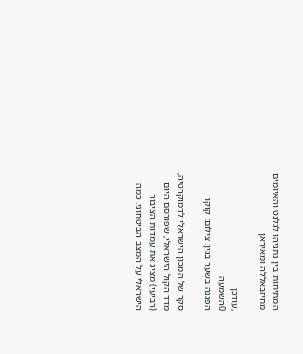המתיחות בין נתניהו לגלנט והאיומים מחיזבאללה ומאיראן

,עודכן
0השמעה
הפגנה בשער בגין. צילום: קוקו

סקר של המכון הישראלי לדמוקרטיה, מדד הקול הישראלי, שפורסם היום (רביעי) מציג את עמדות הציבור הישראלי על המצב הביטחוני. כמה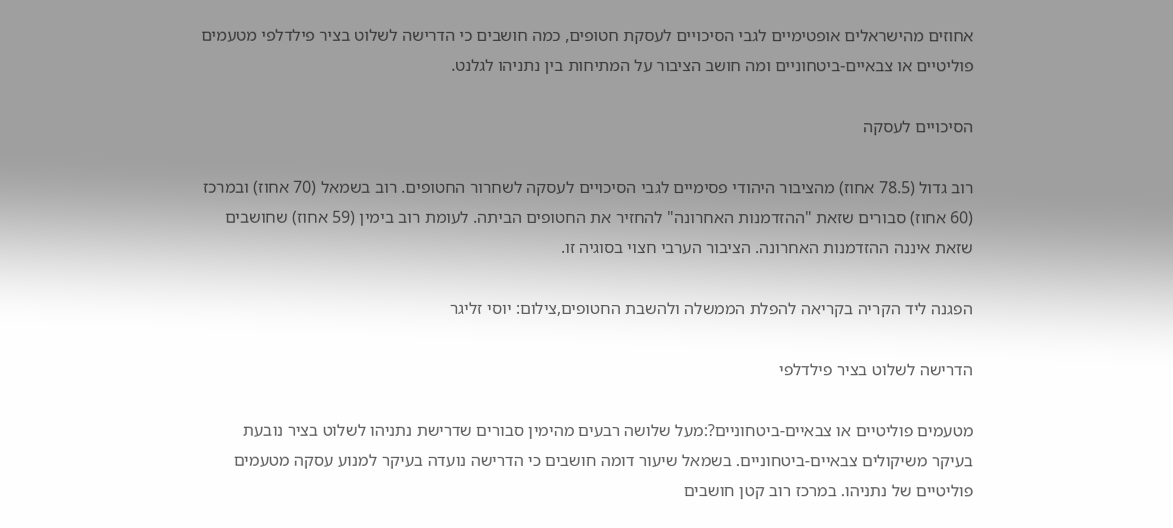אחוזים מהישראלים אופטימיים לגבי הסיכויים לעסקת חטופים, כמה חושבים כי הדרישה לשלוט בציר פילדלפי מטעמים פוליטיים או צבאיים-ביטחוניים ומה חושב הציבור על המתיחות בין נתניהו לגלנט.

הסיכויים לעסקה

רוב גדול (78.5 אחוז) מהציבור היהודי פסימיים לגבי הסיכויים לעסקה לשחרור החטופים. רוב בשמאל (70 אחוז) ובמרכז (60 אחוז) סבורים שזאת "ההזדמנות האחרונה" להחזיר את החטופים הביתה. לעומת רוב בימין (59 אחוז) שחושבים שזאת איננה ההזדמנות האחרונה. הציבור הערבי חצוי בסוגיה זו.

הפגנה ליד הקריה בקריאה להפלת הממשלה ולהשבת החטופים,צילום: יוסי זליגר

הדרישה לשלוט בציר פילדלפי

מטעמים פוליטיים או צבאיים-ביטחוניים?:מעל שלושה רבעים מהימין סבורים שדרישת נתניהו לשלוט בציר נובעת בעיקר משיקולים צבאיים-ביטחוניים. בשמאל שיעור דומה חושבים כי הדרישה נועדה בעיקר למנוע עסקה מטעמים פוליטיים של נתניהו. במרכז רוב קטן חושבים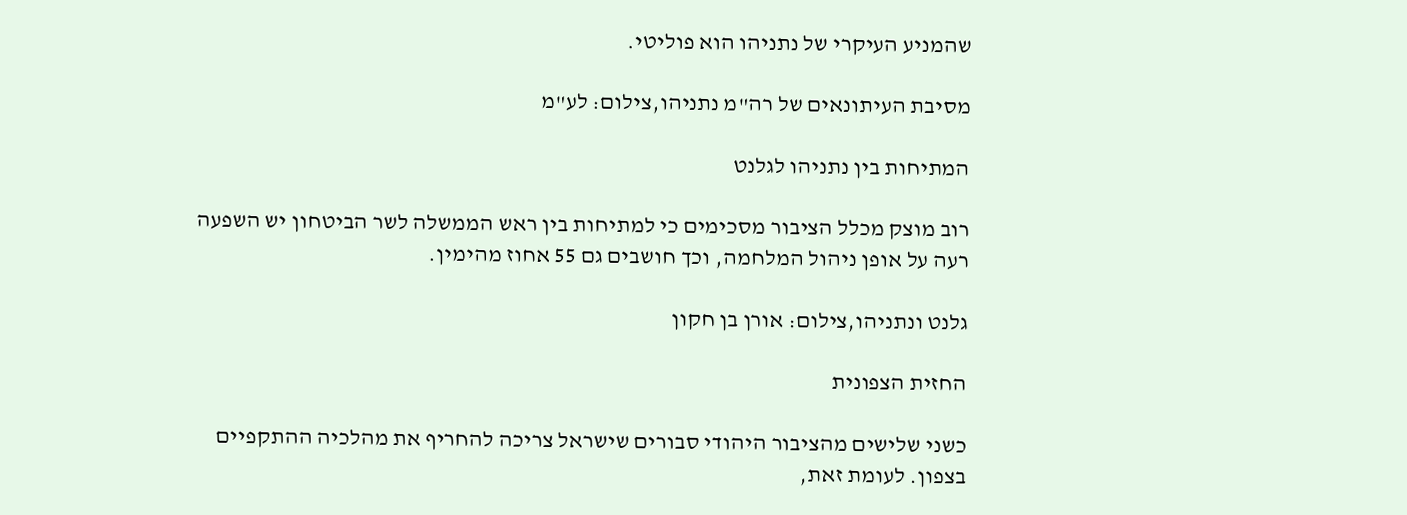שהמניע העיקרי של נתניהו הוא פוליטי.

מסיבת העיתונאים של רה"מ נתניהו,צילום: לע"מ

המתיחות בין נתניהו לגלנט

רוב מוצק מכלל הציבור מסכימים כי למתיחות בין ראש הממשלה לשר הביטחון יש השפעה רעה על אופן ניהול המלחמה, וכך חושבים גם 55 אחוז מהימין.

גלנט ונתניהו,צילום: אורן בן חקון

החזית הצפונית

כשני שלישים מהציבור היהודי סבורים שישראל צריכה להחריף את מהלכיה ההתקפיים בצפון. לעומת זאת,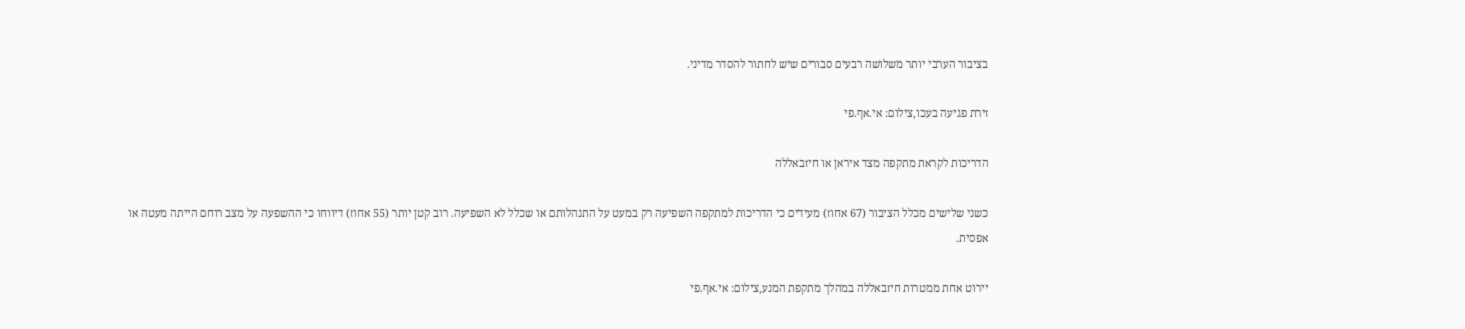בציבור הערבי יותר משלושה רבעים סבורים שיש לחתור להסדר מדיני.

זירת פגיעה בעכו,צילום: אי.אף.פי

הדריכות לקראת מתקפה מצד איראן או חיזבאללה

כשני שלישים מכלל הציבור (67 אחוז) מעידים כי הדריכות למתקפה השפיעה רק במעט על התנהלותם או שכלל לא השפיעה. רוב קטן יותר (55 אחוז) דיווחו כי ההשפעה על מצב רוחם הייתה מעטה או אפסית.

יירוט אחת ממטרות חיזבאללה במהלך מתקפת המנע,צילום: אי.אף.פי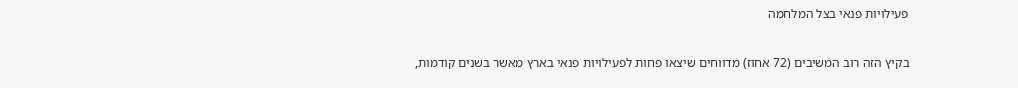פעילויות פנאי בצל המלחמה

בקיץ הזה רוב המשיבים (72 אחוז) מדווחים שיצאו פחות לפעילויות פנאי בארץ מאשר בשנים קודמות,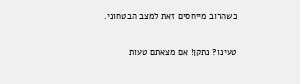כשהרוב מייחסים זאת למצב הבטחוני.

טעינו? נתקן! אם מצאתם טעות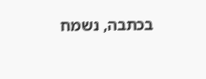בכתבה, נשמח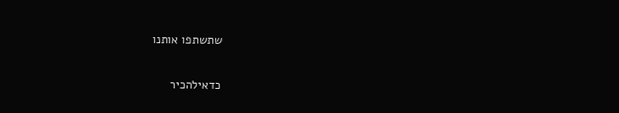שתשתפו אותנו

כדאילהכיר